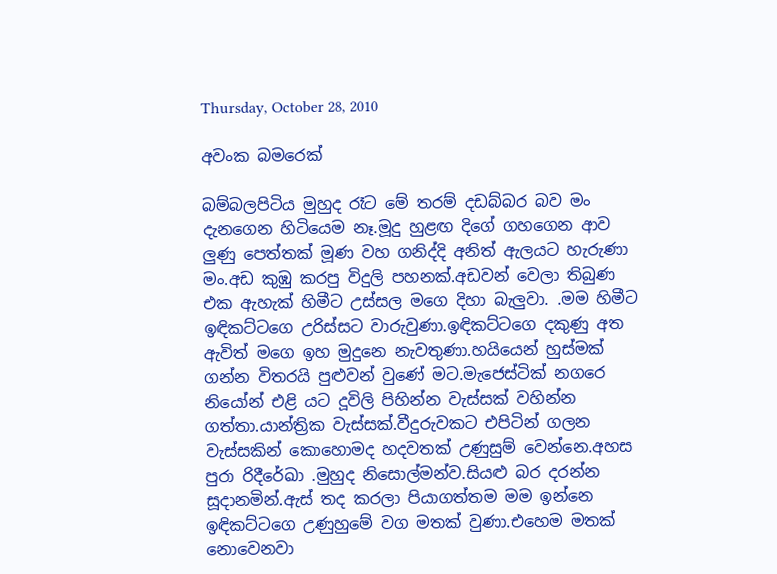Thursday, October 28, 2010

අවංක බමරෙක්

බම්බලපිටිය මුහුද රෑට මේ තරම් දඩබ්බර බව මං දැනගෙන හිටියෙම නෑ.මූදු හුළඟ දිගේ ගහගෙන ආව ලුණු පෙත්තක් මූණ වහ ගනිද්දි අනිත් ඇලයට හැරුණා මං.අඩ කුඹු කරපු විදුලි පහනක්.අඩවන් වෙලා තිබුණ එක ඇහැක් හිමීට උස්සල මගෙ දිහා බැලුවා. .මම හිමීට ඉඳිකට්ටගෙ උරිස්සට වාරුවුණා.ඉඳිකට්ටගෙ දකුණු අත ඇවිත් මගෙ ඉහ මුදුනෙ නැවතුණා.හයියෙන් හුස්මක් ගන්න විතරයි පුළුවන් වුණේ මට.මැජෙස්ටික් නගරෙ නියෝන් එළි යට දූවිලි පිහින්න වැස්සක් වහින්න ගත්තා.යාන්ත්‍රික වැස්සක්.වීදුරුවකට එපිටින් ගලන වැස්සකින් කොහොමද හදවතක් උණුසුම් වෙන්නෙ.අහස පුරා රිදීරේඛා .මුහුද නිසොල්මන්ව.සියළු බර දරන්න සූදානමින්.ඇස් තද කරලා පියාගත්තම මම ඉන්නෙ ඉඳිකට්ටගෙ උණුහුමේ වග මතක් වුණා.එහෙම මතක් නොවෙනවා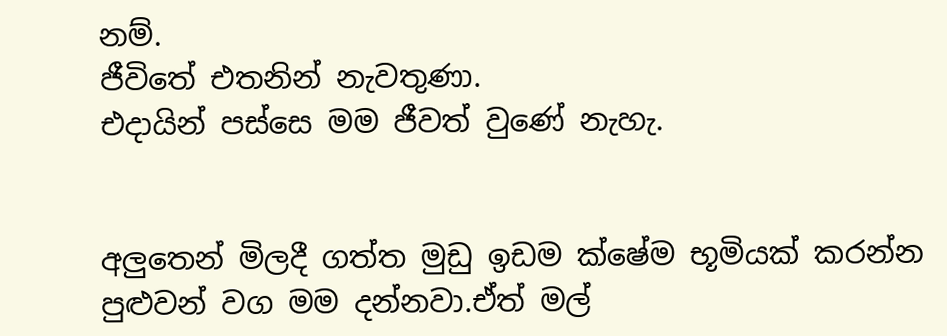නම්.
ජීවිතේ එතනින් නැවතුණා.
එදායින් පස්සෙ මම ජීවත් වුණේ නැහැ.


අලුතෙන් මිලදී ගත්ත මුඩු ඉඩම ක්ෂේම භූමියක් කරන්න පුළුවන් වග මම දන්නවා.ඒත් මල්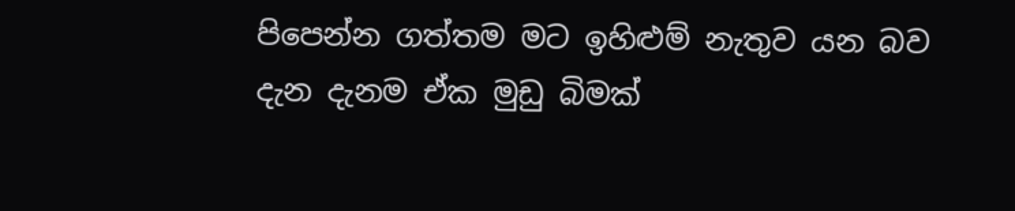පිපෙන්න ගත්තම මට ඉහිළුම් නැතුව යන බව දැන දැනම ඒක මුඩු බිමක්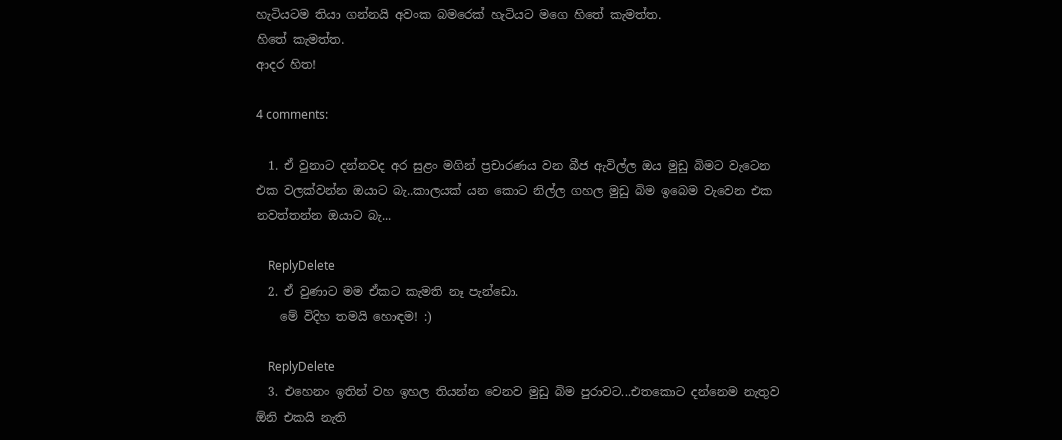හැටියටම තියා ගන්නයි අවංක බමරෙක් හැටියට මගෙ හිතේ කැමත්ත.
හිතේ කැමත්ත.
ආදර හිත!

4 comments:

  1. ඒ වුනාට දන්නවද අර සුළං මගින් ප්‍රචාරණය වන බීජ ඇවිල්ල ඔය මුඩු බිමට වැටෙන එක වලක්වන්න ඔයාට බැ..කාලයක් යන කොට නිල්ල ගහල මුඩු බිම ඉබෙම වැවෙන එක නවත්තන්න ඔයාට බැ...

    ReplyDelete
  2. ඒ වුණාට මම ඒකට කැමති නෑ පැන්ඩො.
    මේ විදිහ තමයි හොඳම! :)

    ReplyDelete
  3. එහෙනං ඉතින් වහ ඉහල තියන්න වෙනව මුඩු බිම පුරාවට...එතකොට දන්නෙම නැතුව ඕනි එකයි නැති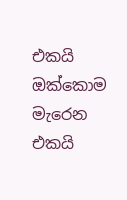එකයි ඔක්කොම මැරෙන එකයි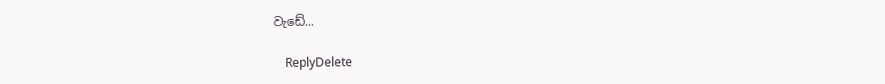වැඩේ...

    ReplyDelete